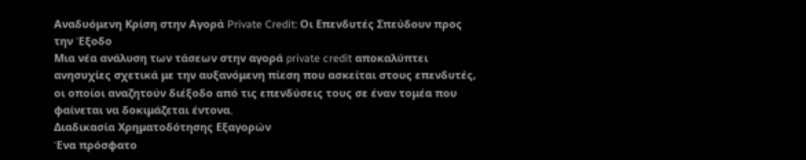Αναδυόμενη Κρίση στην Αγορά Private Credit: Οι Επενδυτές Σπεύδουν προς την Έξοδο
Μια νέα ανάλυση των τάσεων στην αγορά private credit αποκαλύπτει ανησυχίες σχετικά με την αυξανόμενη πίεση που ασκείται στους επενδυτές, οι οποίοι αναζητούν διέξοδο από τις επενδύσεις τους σε έναν τομέα που φαίνεται να δοκιμάζεται έντονα.
Διαδικασία Χρηματοδότησης Εξαγορών
Ένα πρόσφατο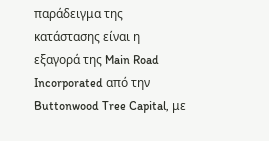παράδειγμα της κατάστασης είναι η εξαγορά της Main Road Incorporated από την Buttonwood Tree Capital, με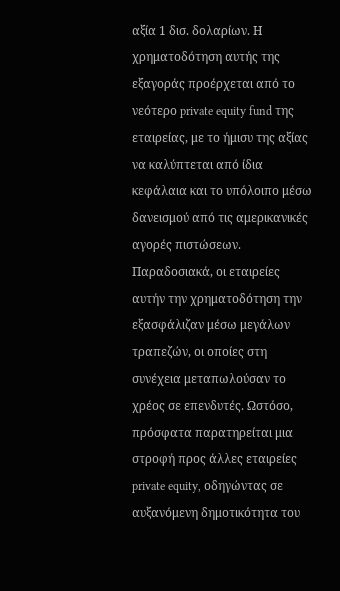αξία 1 δισ. δολαρίων. Η χρηματοδότηση αυτής της εξαγοράς προέρχεται από το νεότερο private equity fund της εταιρείας, με το ήμισυ της αξίας να καλύπτεται από ίδια κεφάλαια και το υπόλοιπο μέσω δανεισμού από τις αμερικανικές αγορές πιστώσεων.
Παραδοσιακά, οι εταιρείες αυτήν την χρηματοδότηση την εξασφάλιζαν μέσω μεγάλων τραπεζών, οι οποίες στη συνέχεια μεταπωλούσαν το χρέος σε επενδυτές. Ωστόσο, πρόσφατα παρατηρείται μια στροφή προς άλλες εταιρείες private equity, οδηγώντας σε αυξανόμενη δημοτικότητα του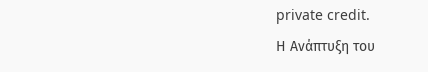private credit.
Η Ανάπτυξη του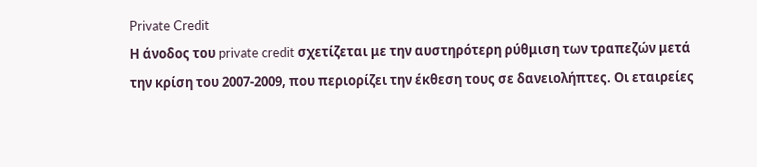Private Credit
Η άνοδος του private credit σχετίζεται με την αυστηρότερη ρύθμιση των τραπεζών μετά την κρίση του 2007-2009, που περιορίζει την έκθεση τους σε δανειολήπτες. Οι εταιρείες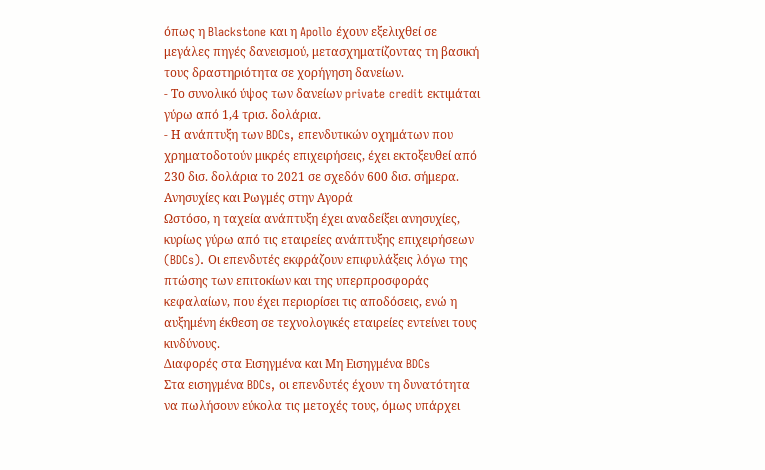όπως η Blackstone και η Apollo έχουν εξελιχθεί σε μεγάλες πηγές δανεισμού, μετασχηματίζοντας τη βασική τους δραστηριότητα σε χορήγηση δανείων.
- Το συνολικό ύψος των δανείων private credit εκτιμάται γύρω από 1,4 τρισ. δολάρια.
- Η ανάπτυξη των BDCs, επενδυτικών οχημάτων που χρηματοδοτούν μικρές επιχειρήσεις, έχει εκτοξευθεί από 230 δισ. δολάρια το 2021 σε σχεδόν 600 δισ. σήμερα.
Ανησυχίες και Ρωγμές στην Αγορά
Ωστόσο, η ταχεία ανάπτυξη έχει αναδείξει ανησυχίες, κυρίως γύρω από τις εταιρείες ανάπτυξης επιχειρήσεων (BDCs). Οι επενδυτές εκφράζουν επιφυλάξεις λόγω της πτώσης των επιτοκίων και της υπερπροσφοράς κεφαλαίων, που έχει περιορίσει τις αποδόσεις, ενώ η αυξημένη έκθεση σε τεχνολογικές εταιρείες εντείνει τους κινδύνους.
Διαφορές στα Εισηγμένα και Μη Εισηγμένα BDCs
Στα εισηγμένα BDCs, οι επενδυτές έχουν τη δυνατότητα να πωλήσουν εύκολα τις μετοχές τους, όμως υπάρχει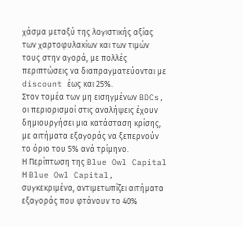χάσμα μεταξύ της λογιστικής αξίας των χαρτοφυλακίων και των τιμών τους στην αγορά, με πολλές περιπτώσεις να διαπραγματεύονται με discount έως και 25%.
Στον τομέα των μη εισηγμένων BDCs, οι περιορισμοί στις αναλήψεις έχουν δημιουργήσει μια κατάσταση κρίσης, με αιτήματα εξαγοράς να ξεπερνούν το όριο του 5% ανά τρίμηνο.
Η Περίπτωση της Blue Owl Capital
Η Blue Owl Capital, συγκεκριμένα, αντιμετωπίζει αιτήματα εξαγοράς που φτάνουν το 40%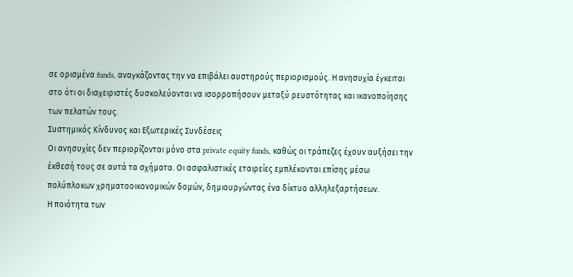σε ορισμένα funds, αναγκάζοντας την να επιβάλει αυστηρούς περιορισμούς. Η ανησυχία έγκειται στο ότι οι διαχειριστές δυσκολεύονται να ισορροπήσουν μεταξύ ρευστότητας και ικανοποίησης των πελατών τους.
Συστημικός Κίνδυνος και Εξωτερικές Συνδέσεις
Οι ανησυχίες δεν περιορίζονται μόνο στα private equity funds, καθώς οι τράπεζες έχουν αυξήσει την έκθεσή τους σε αυτά τα σχήματα. Οι ασφαλιστικές εταιρείες εμπλέκονται επίσης μέσω πολύπλοκων χρηματοοικονομικών δομών, δημιουργώντας ένα δίκτυο αλληλεξαρτήσεων.
Η ποιότητα των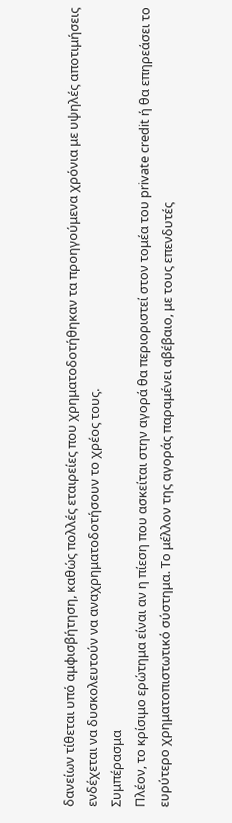δανείων τίθεται υπό αμφισβήτηση, καθώς πολλές εταιρείες που χρηματοδοτήθηκαν τα προηγούμενα χρόνια με υψηλές αποτιμήσεις ενδέχεται να δυσκολευτούν να αναχρηματοδοτήσουν το χρέος τους.
Συμπέρασμα
Πλέον, το κρίσιμο ερώτημα είναι αν η πίεση που ασκείται στην αγορά θα περιοριστεί στον τομέα του private credit ή θα επηρεάσει το ευρύτερο χρηματοπιστωτικό σύστημα. Το μέλλον της αγοράς παραμένει αβέβαιο, με τους επενδυτές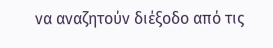να αναζητούν διέξοδο από τις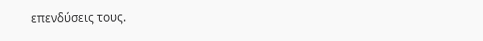επενδύσεις τους.